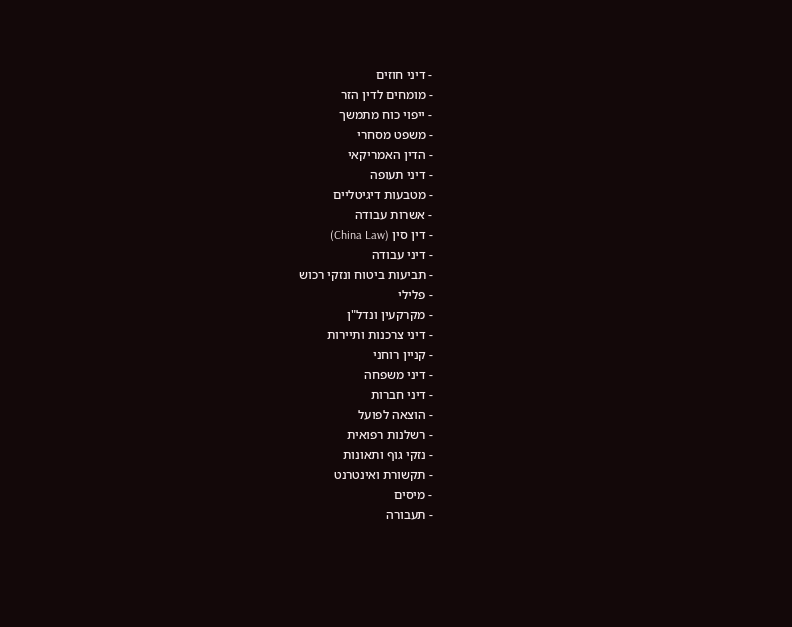- דיני חוזים
- מומחים לדין הזר
- ייפוי כוח מתמשך
- משפט מסחרי
- הדין האמריקאי
- דיני תעופה
- מטבעות דיגיטליים
- אשרות עבודה
- דין סין (China Law)
- דיני עבודה
- תביעות ביטוח ונזקי רכוש
- פלילי
- מקרקעין ונדל"ן
- דיני צרכנות ותיירות
- קניין רוחני
- דיני משפחה
- דיני חברות
- הוצאה לפועל
- רשלנות רפואית
- נזקי גוף ותאונות
- תקשורת ואינטרנט
- מיסים
- תעבורה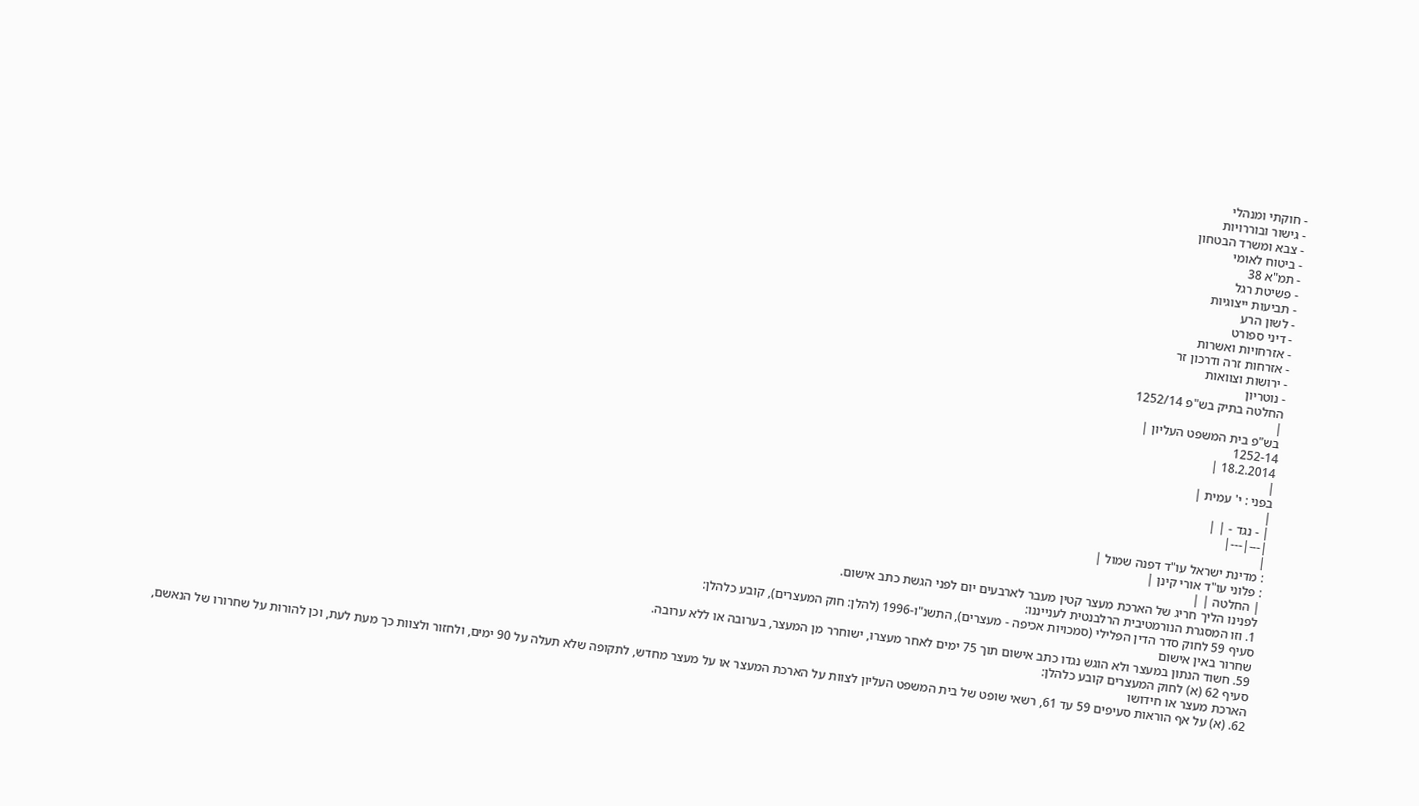- חוקתי ומנהלי
- גישור ובוררויות
- צבא ומשרד הבטחון
- ביטוח לאומי
- תמ"א 38
- פשיטת רגל
- תביעות ייצוגיות
- לשון הרע
- דיני ספורט
- אזרחויות ואשרות
- אזרחות זרה ודרכון זר
- ירושות וצוואות
- נוטריון
החלטה בתיק בש"פ 1252/14
|
בש"פ בית המשפט העליון |
1252-14
18.2.2014 |
|
בפני : י' עמית |
|
| - נגד - | |
|---|---|
|
: מדינת ישראל עו"ד דפנה שמול |
: פלוני עו"ד אורי קינן |
| החלטה | |
לפנינו הליך חריג של הארכת מעצר קטין מעבר לארבעים יום לפני הגשת כתב אישום.
1. וזו המסגרת הנורמטיבית הרלבנטית לענייננו:
סעיף 59 לחוק סדר הדין הפלילי (סמכויות אכיפה - מעצרים), התשנ"ו-1996 (להלן: חוק המעצרים), קובע כלהלן:
שחרור באין אישום
59. חשוד הנתון במעצר ולא הוגש נגדו כתב אישום תוך 75 ימים לאחר מעצרו, ישוחרר מן המעצר, בערובה או ללא ערובה.
סעיף 62 (א) לחוק המעצרים קובע כלהלן:
הארכת מעצר או חידושו
62. (א) על אף הוראות סעיפים 59 עד 61, רשאי שופט של בית המשפט העליון לצוות על הארכת המעצר או על מעצר מחדש, לתקופה שלא תעלה על 90 ימים, ולחזור ולצוות כך מעת לעת, וכן להורות על שחרורו של הנאשם,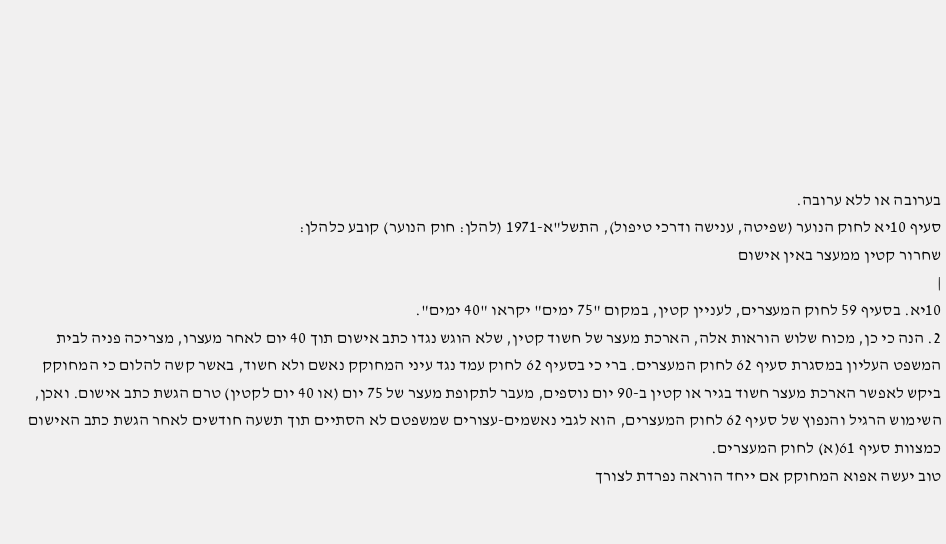בערובה או ללא ערובה.
סעיף 10יא לחוק הנוער (שפיטה, ענישה ודרכי טיפול), התשל"א-1971 (להלן: חוק הנוער) קובע כלהלן:
שחרור קטין ממעצר באין אישום
|
10יא. בסעיף 59 לחוק המעצרים, לעניין קטין, במקום "75 ימים" יקראו "40 ימים".
2. הנה כי כן, מכוח שלוש הוראות אלה, הארכת מעצר של חשוד קטין, שלא הוגש נגדו כתב אישום תוך 40 יום לאחר מעצרו, מצריכה פניה לבית המשפט העליון במסגרת סעיף 62 לחוק המעצרים. ברי כי בסעיף 62 לחוק עמד נגד עיני המחוקק נאשם ולא חשוד, באשר קשה להלום כי המחוקק ביקש לאפשר הארכת מעצר חשוד בגיר או קטין ב-90 יום נוספים, מעבר לתקופת מעצר של 75 יום (או 40 יום לקטין) טרם הגשת כתב אישום. ואכן, השימוש הרגיל והנפוץ של סעיף 62 לחוק המעצרים, הוא לגבי נאשמים-עצורים שמשפטם לא הסתיים תוך תשעה חודשים לאחר הגשת כתב האישום כמצוות סעיף 61(א) לחוק המעצרים.
טוב יעשה אפוא המחוקק אם ייחד הוראה נפרדת לצורך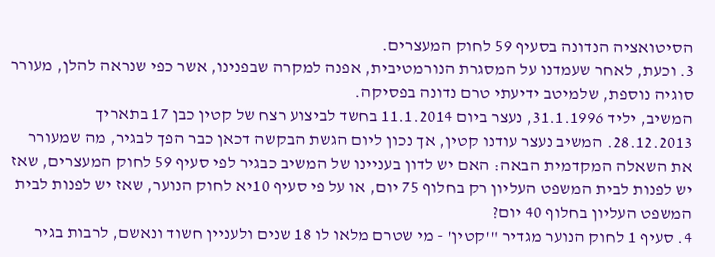הסיטואציה הנדונה בסעיף 59 לחוק המעצרים.
3. וכעת, לאחר שעמדנו על המסגרת הנורמטיבית, אפנה למקרה שבפנינו, אשר כפי שנראה להלן, מעורר סוגיה נוספת, שלמיטב ידיעתי טרם נדונה בפסיקה.
המשיב, יליד 31.1.1996, נעצר ביום 11.1.2014 בחשד לביצוע רצח של קטין כבן 17 בתאריך 28.12.2013. המשיב נעצר עודנו קטין, אך נכון ליום הגשת הבקשה דכאן כבר הפך לבגיר, מה שמעורר את השאלה המקדמית הבאה: האם יש לדון בעניינו של המשיב כבגיר לפי סעיף 59 לחוק המעצרים, שאז יש לפנות לבית המשפט העליון רק בחלוף 75 יום, או על פי סעיף 10יא לחוק הנוער, שאז יש לפנות לבית המשפט העליון בחלוף 40 יום?
4. סעיף 1 לחוק הנוער מגדיר "'קטין' - מי שטרם מלאו לו 18 שנים ולעניין חשוד ונאשם, לרבות בגיר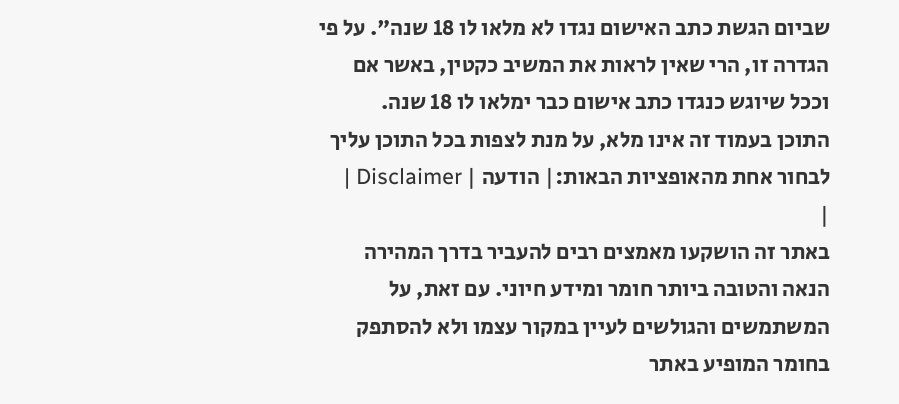שביום הגשת כתב האישום נגדו לא מלאו לו 18 שנה". על פי הגדרה זו, הרי שאין לראות את המשיב כקטין, באשר אם וככל שיוגש כנגדו כתב אישום כבר ימלאו לו 18 שנה.
התוכן בעמוד זה אינו מלא, על מנת לצפות בכל התוכן עליך לבחור אחת מהאופציות הבאות:| הודעה | Disclaimer |
|
באתר זה הושקעו מאמצים רבים להעביר בדרך המהירה הנאה והטובה ביותר חומר ומידע חיוני. עם זאת, על המשתמשים והגולשים לעיין במקור עצמו ולא להסתפק בחומר המופיע באתר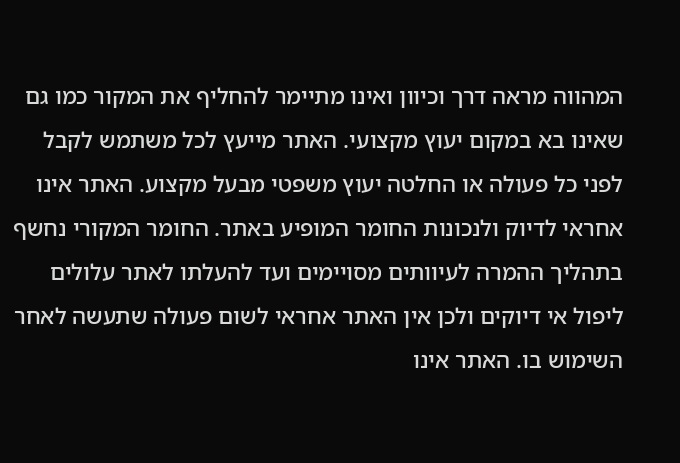המהווה מראה דרך וכיוון ואינו מתיימר להחליף את המקור כמו גם שאינו בא במקום יעוץ מקצועי. האתר מייעץ לכל משתמש לקבל לפני כל פעולה או החלטה יעוץ משפטי מבעל מקצוע. האתר אינו אחראי לדיוק ולנכונות החומר המופיע באתר. החומר המקורי נחשף בתהליך ההמרה לעיוותים מסויימים ועד להעלתו לאתר עלולים ליפול אי דיוקים ולכן אין האתר אחראי לשום פעולה שתעשה לאחר השימוש בו. האתר אינו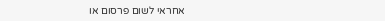אחראי לשום פרסום או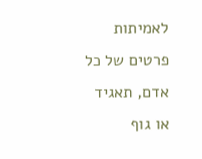לאמיתות פרטים של כל אדם, תאגיד או גוף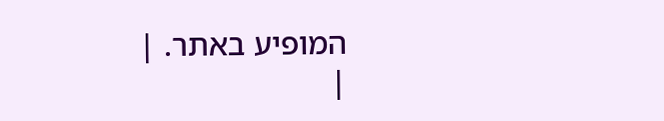המופיע באתר. |
|